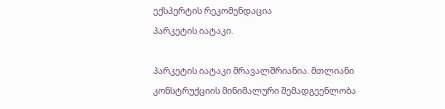ექსპერტის რეკომენდაცია
პარკეტის იატაკი.

პარკეტის იატაკი მრავალშრიანია. მთლიანი კონსტრუქციის მინიმალური შემადგეენლობა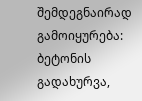შემდეგნაირად გამოიყურება: ბეტონის გადახურვა,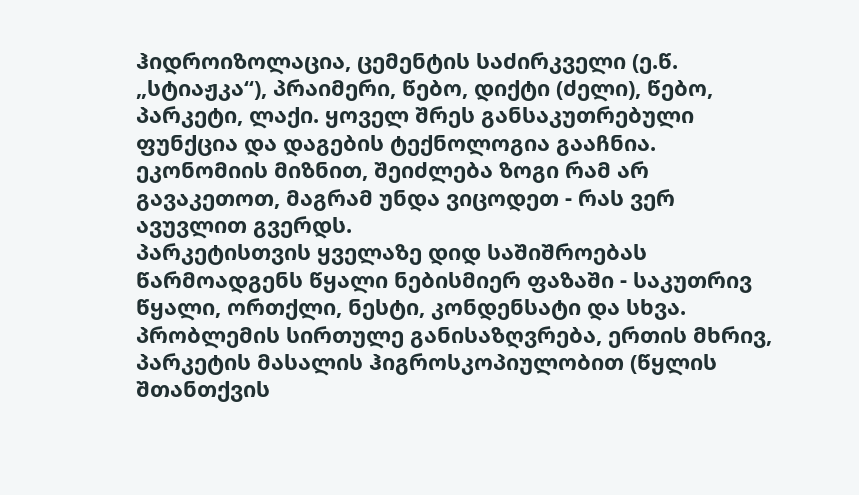ჰიდროიზოლაცია, ცემენტის საძირკველი (ე.წ. „სტიაჟკა“), პრაიმერი, წებო, დიქტი (ძელი), წებო, პარკეტი, ლაქი. ყოველ შრეს განსაკუთრებული ფუნქცია და დაგების ტექნოლოგია გააჩნია. ეკონომიის მიზნით, შეიძლება ზოგი რამ არ გავაკეთოთ, მაგრამ უნდა ვიცოდეთ - რას ვერ ავუვლით გვერდს.
პარკეტისთვის ყველაზე დიდ საშიშროებას წარმოადგენს წყალი ნებისმიერ ფაზაში - საკუთრივ წყალი, ორთქლი, ნესტი, კონდენსატი და სხვა. პრობლემის სირთულე განისაზღვრება, ერთის მხრივ, პარკეტის მასალის ჰიგროსკოპიულობით (წყლის შთანთქვის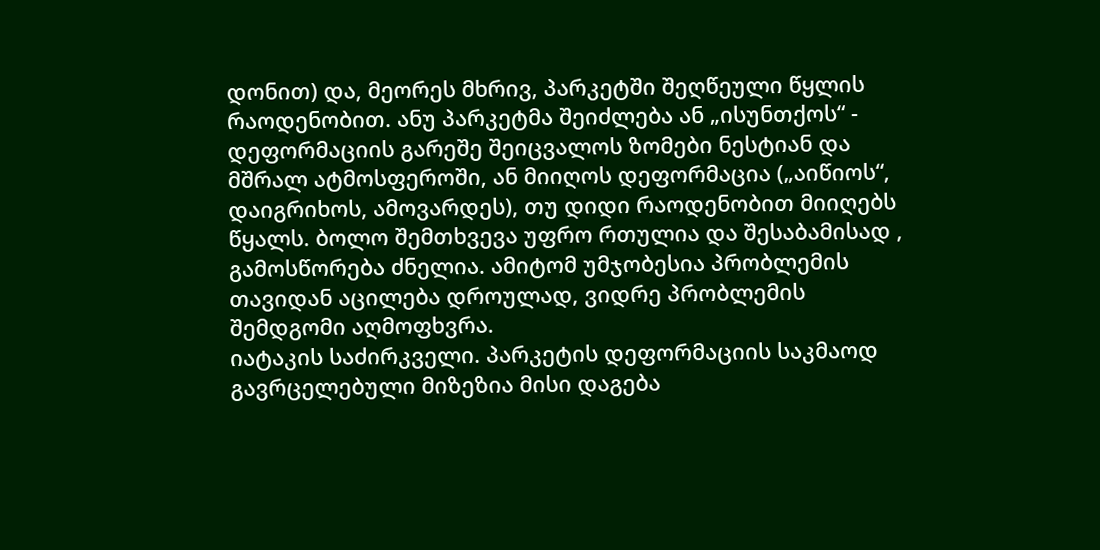დონით) და, მეორეს მხრივ, პარკეტში შეღწეული წყლის რაოდენობით. ანუ პარკეტმა შეიძლება ან „ისუნთქოს“ - დეფორმაციის გარეშე შეიცვალოს ზომები ნესტიან და მშრალ ატმოსფეროში, ან მიიღოს დეფორმაცია („აიწიოს“, დაიგრიხოს, ამოვარდეს), თუ დიდი რაოდენობით მიიღებს წყალს. ბოლო შემთხვევა უფრო რთულია და შესაბამისად , გამოსწორება ძნელია. ამიტომ უმჯობესია პრობლემის თავიდან აცილება დროულად, ვიდრე პრობლემის შემდგომი აღმოფხვრა.
იატაკის საძირკველი. პარკეტის დეფორმაციის საკმაოდ გავრცელებული მიზეზია მისი დაგება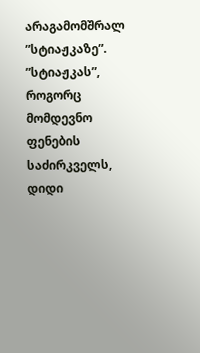არაგამომშრალ ”სტიაჟკაზე”. ”სტიაჟკას”, როგორც მომდევნო ფენების საძირკველს, დიდი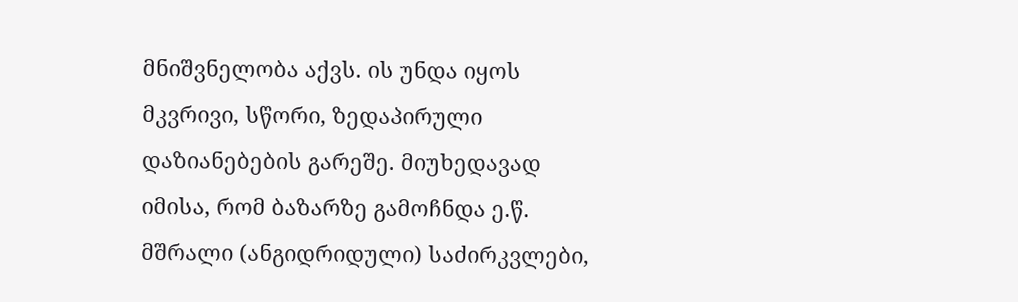მნიშვნელობა აქვს. ის უნდა იყოს მკვრივი, სწორი, ზედაპირული დაზიანებების გარეშე. მიუხედავად იმისა, რომ ბაზარზე გამოჩნდა ე.წ. მშრალი (ანგიდრიდული) საძირკვლები,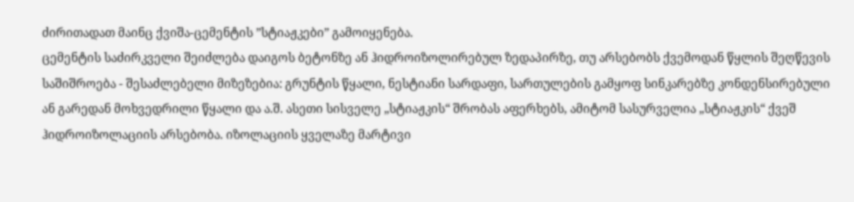ძირითადათ მაინც ქვიშა-ცემენტის ”სტიაჟკები” გამოიყენება.
ცემენტის საძირკველი შეიძლება დაიგოს ბეტონზე ან ჰიდროიზოლირებულ ზედაპირზე, თუ არსებობს ქვემოდან წყლის შეღწევის საშიშროება - შესაძლებელი მიზეზებია: გრუნტის წყალი, ნესტიანი სარდაფი, სართულების გამყოფ სინკარებზე კონდენსირებული ან გარედან მოხვედრილი წყალი და ა.შ. ასეთი სისველე „სტიაჟკის“ შრობას აფერხებს, ამიტომ სასურველია „სტიაჟკის“ ქვეშ ჰიდროიზოლაციის არსებობა. იზოლაციის ყველაზე მარტივი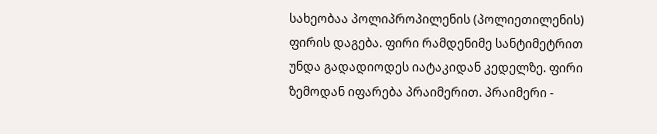სახეობაა პოლიპროპილენის (პოლიეთილენის) ფირის დაგება. ფირი რამდენიმე სანტიმეტრით უნდა გადადიოდეს იატაკიდან კედელზე. ფირი ზემოდან იფარება პრაიმერით. პრაიმერი -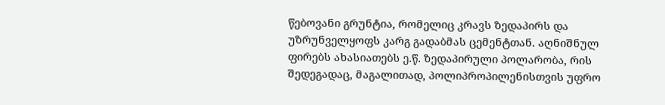წებოვანი გრუნტია, რომელიც კრავს ზედაპირს და უზრუნველყოფს კარგ გადაბმას ცემენტთან. აღნიშნულ ფირებს ახასიათებს ე.წ. ზედაპირული პოლარობა, რის შედეგადაც, მაგალითად, პოლიპროპილენისთვის უფრო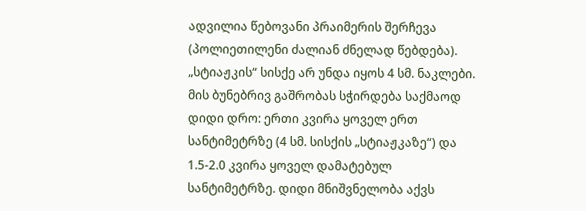ადვილია წებოვანი პრაიმერის შერჩევა (პოლიეთილენი ძალიან ძნელად წებდება). „სტიაჟკის“ სისქე არ უნდა იყოს 4 სმ. ნაკლები. მის ბუნებრივ გაშრობას სჭირდება საქმაოდ დიდი დრო: ერთი კვირა ყოველ ერთ სანტიმეტრზე (4 სმ. სისქის „სტიაჟკაზე“) და 1.5-2.0 კვირა ყოველ დამატებულ სანტიმეტრზე. დიდი მნიშვნელობა აქვს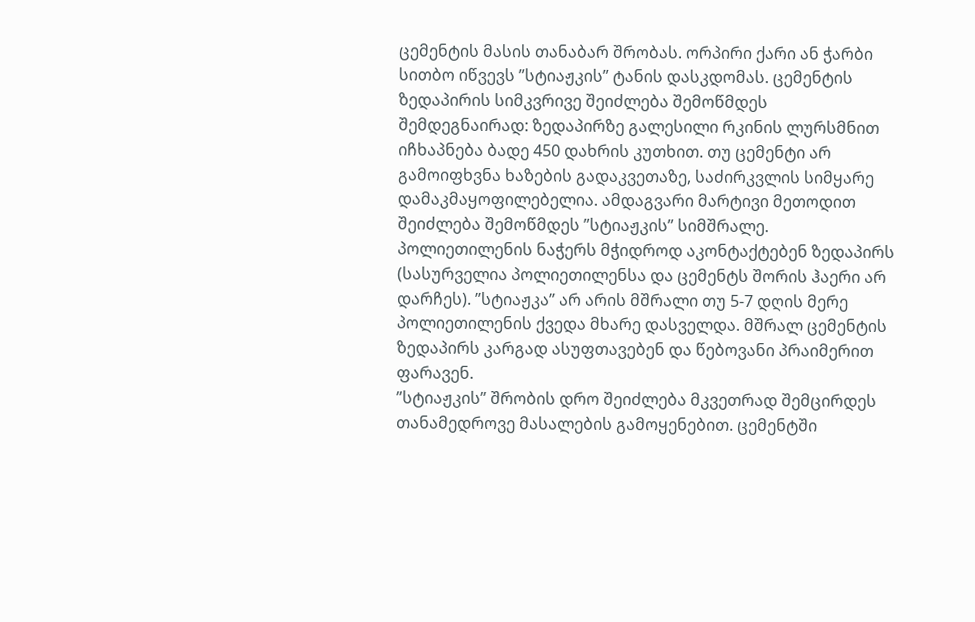ცემენტის მასის თანაბარ შრობას. ორპირი ქარი ან ჭარბი სითბო იწვევს ”სტიაჟკის” ტანის დასკდომას. ცემენტის ზედაპირის სიმკვრივე შეიძლება შემოწმდეს შემდეგნაირად: ზედაპირზე გალესილი რკინის ლურსმნით იჩხაპნება ბადე 450 დახრის კუთხით. თუ ცემენტი არ გამოიფხვნა ხაზების გადაკვეთაზე, საძირკვლის სიმყარე დამაკმაყოფილებელია. ამდაგვარი მარტივი მეთოდით შეიძლება შემოწმდეს ”სტიაჟკის” სიმშრალე. პოლიეთილენის ნაჭერს მჭიდროდ აკონტაქტებენ ზედაპირს (სასურველია პოლიეთილენსა და ცემენტს შორის ჰაერი არ დარჩეს). ”სტიაჟკა” არ არის მშრალი თუ 5-7 დღის მერე პოლიეთილენის ქვედა მხარე დასველდა. მშრალ ცემენტის ზედაპირს კარგად ასუფთავებენ და წებოვანი პრაიმერით ფარავენ.
”სტიაჟკის” შრობის დრო შეიძლება მკვეთრად შემცირდეს თანამედროვე მასალების გამოყენებით. ცემენტში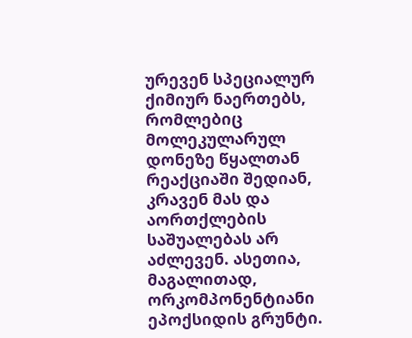ურევენ სპეციალურ ქიმიურ ნაერთებს, რომლებიც მოლეკულარულ დონეზე წყალთან რეაქციაში შედიან, კრავენ მას და აორთქლების საშუალებას არ აძლევენ. ასეთია, მაგალითად, ორკომპონენტიანი ეპოქსიდის გრუნტი.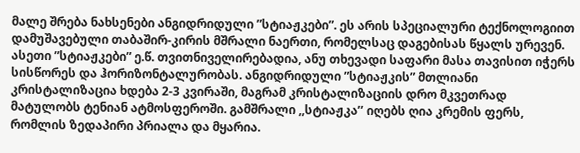მალე შრება ნახსენები ანგიდრიდული ”სტიაჟკები”. ეს არის სპეციალური ტექნოლოგიით დამუშავებული თაბაშირ-კირის მშრალი ნაერთი, რომელსაც დაგებისას წყალს ურევენ. ასეთი ”სტიაჟკები” ე.წ. თვითნიველირებადია, ანუ თხევადი საფარი მასა თავისით იჭერს სისწორეს და ჰორიზონტალურობას. ანგიდრიდული ”სტიაჟკის” მთლიანი კრისტალიზაცია ხდება 2-3 კვირაში, მაგრამ კრისტალიზაციის დრო მკვეთრად მატულობს ტენიან ატმოსფეროში. გამშრალი ,,სტიაჟკა’’ იღებს ღია კრემის ფერს, რომლის ზედაპირი პრიალა და მყარია.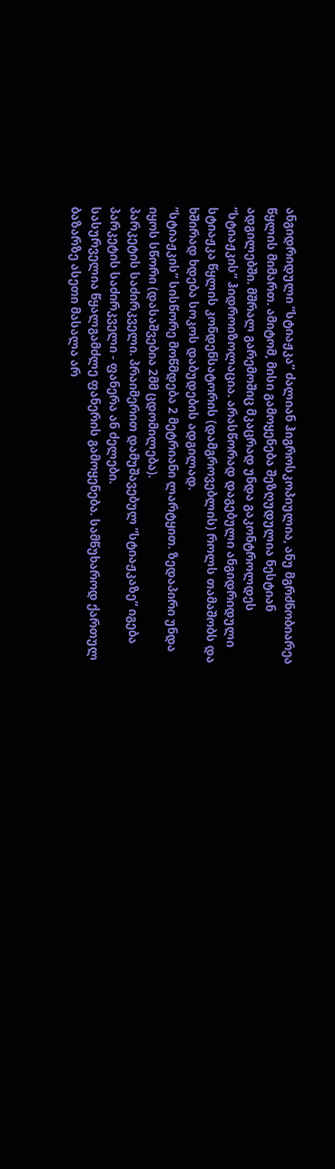ანგიდრიდული ”სტიაჟკა” ძალიან ჰიგროსკოპიულია, ანუ მგრძნობიარეა წყლის მიმართ. ამიტომ, მისი გამოყენება შეზღუდულია ნესტიან ადგილებში. მშრალ გარემოშიც მკაცრად უნდა გაკონტროლდეს ”სტიაჟკის” ჰიდროიზოლაცია. არასწორად დაგებული ანგიდრიდული სტიაჟკა წყლის კონდენსატორის (დამგროვებლის) როლს თამაშობს და ხშირად ხდება სოკოს დაბუდების ადგილად.
”სტიაჟკის” სისწორე მოწმდება 2 მეტრიანი ლარტყით. ზედაპირი უნდა იყოს სწორი (დასაშვებია 2მმ ცდომილება).
პარკეტის საძირკველი. პრაიმერით დამუშავებულ ”სტიაჟკაზე” იგება პარკეტის საძირკველი - ფანერა ან ძელები.
სასურველია წყალგამძლე ფანერის გამოყენება. სამწუხაროდ ქართულ ბაზარზე ასეთი მასალა არ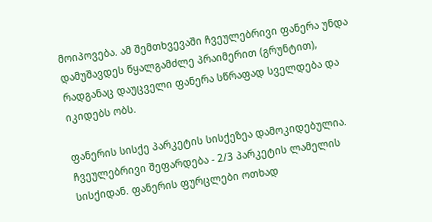მოიპოვება. ამ შემთხვევაში ჩვეულებრივი ფანერა უნდა დამუშავდეს წყალგამძლე პრაიმერით (გრუნტით), რადგანაც დაუცველი ფანერა სწრაფად სველდება და იკიდებს ობს.

ფანერის სისქე პარკეტის სისქეზეა დამოკიდებულია. ჩვეულებრივი შეფარდება - 2/3 პარკეტის ლამელის სისქიდან. ფანერის ფურცლები ოთხად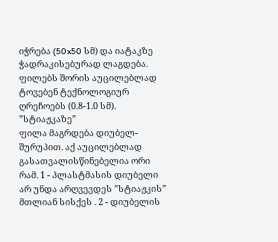იჭრება (50x50 სმ) და იატაკზე ჭადრაკისებურად ლაგდება. ფილებს შორის აუცილებლად ტოვებენ ტექნოლოგიურ ღრეჩოებს (0.8-1.0 სმ). ”სტიაჟკაზე”
ფილა მაგრდება დიუბელ-შურუპით. აქ აუცილებლად გასათვალისწინებელია ორი რამ. 1 - პლასტმასის დიუბელი არ უნდა არღვევდეს ”სტიაჟკის” მთლიან სისქეს . 2 - დიუბელის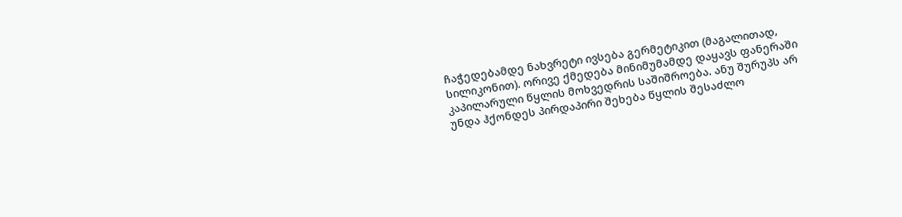ჩაჭედებამდე ნახვრეტი ივსება გერმეტიკით (მაგალითად, სილიკონით). ორივე ქმედება მინიმუმამდე დაყავს ფანერაში კაპილარული წყლის მოხვედრის საშიშროება. ანუ შურუპს არ უნდა ჰქონდეს პირდაპირი შეხება წყლის შესაძლო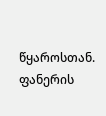წყაროსთან. ფანერის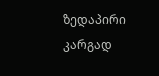ზედაპირი კარგად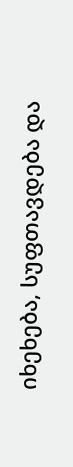იხეხება, სუფთავდება და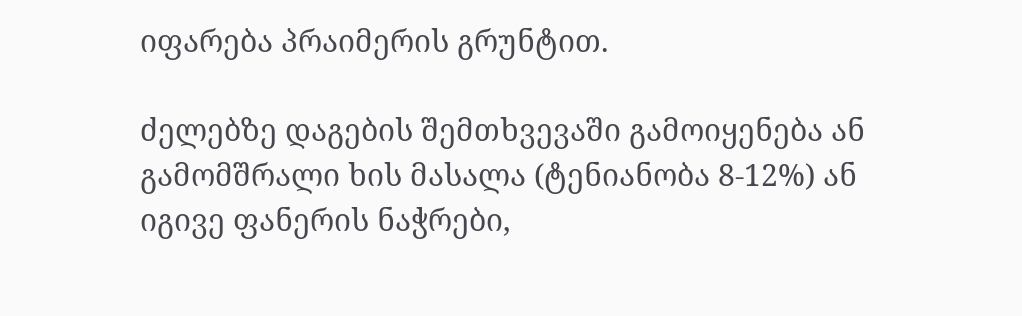იფარება პრაიმერის გრუნტით.

ძელებზე დაგების შემთხვევაში გამოიყენება ან გამომშრალი ხის მასალა (ტენიანობა 8-12%) ან იგივე ფანერის ნაჭრები,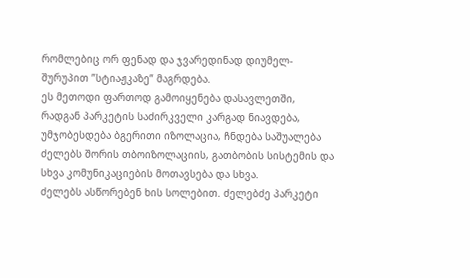რომლებიც ორ ფენად და ჯვარედინად დიუმელ-შურუპით ”სტიაჟკაზე” მაგრდება.
ეს მეთოდი ფართოდ გამოიყენება დასავლეთში, რადგან პარკეტის საძირკველი კარგად ნიავდება, უმჯობესდება ბგერითი იზოლაცია, ჩნდება საშუალება ძელებს შორის თბოიზოლაციის, გათბობის სისტემის და სხვა კომუნიკაციების მოთავსება და სხვა.
ძელებს ასწორებენ ხის სოლებით. ძელებძე პარკეტი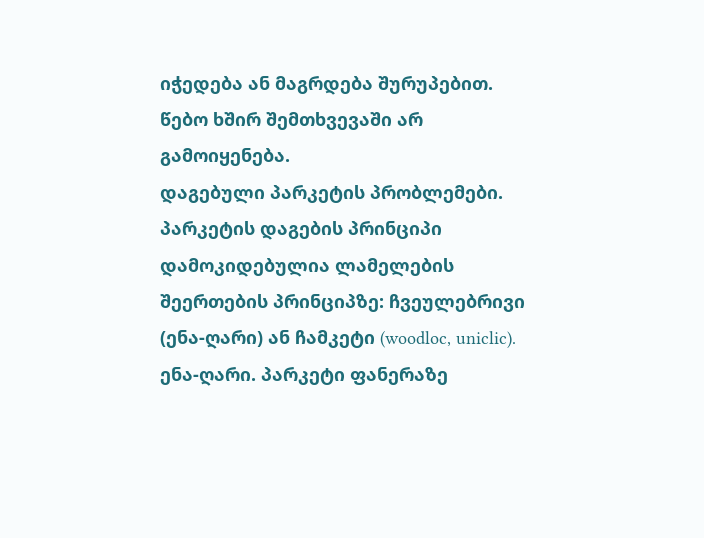იჭედება ან მაგრდება შურუპებით. წებო ხშირ შემთხვევაში არ გამოიყენება.
დაგებული პარკეტის პრობლემები. პარკეტის დაგების პრინციპი დამოკიდებულია ლამელების შეერთების პრინციპზე: ჩვეულებრივი (ენა-ღარი) ან ჩამკეტი (woodloc, uniclic).
ენა-ღარი. პარკეტი ფანერაზე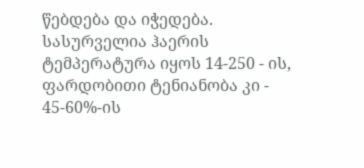წებდება და იჭედება. სასურველია ჰაერის ტემპერატურა იყოს 14-250 - ის, ფარდობითი ტენიანობა კი - 45-60%-ის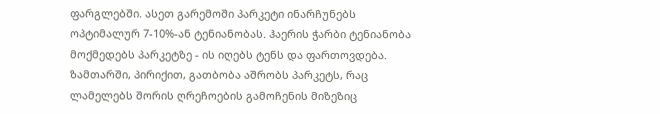ფარგლებში. ასეთ გარემოში პარკეტი ინარჩუნებს ოპტიმალურ 7-10%-ან ტენიანობას. ჰაერის ჭარბი ტენიანობა მოქმედებს პარკეტზე - ის იღებს ტენს და ფართოვდება. ზამთარში, პირიქით, გათბობა აშრობს პარკეტს, რაც ლამელებს შორის ღრეჩოების გამოჩენის მიზეზიც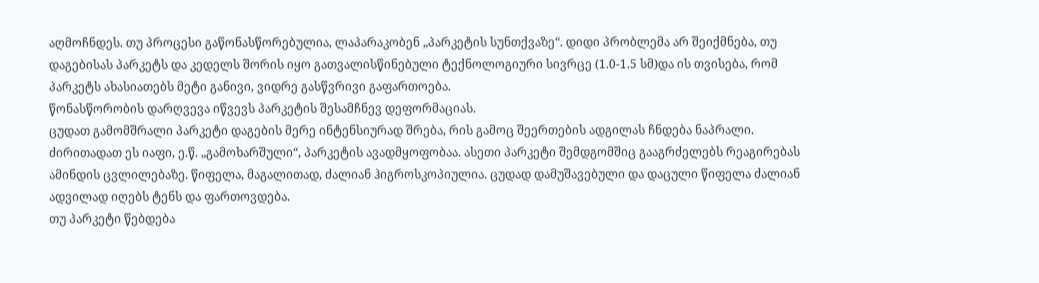აღმოჩნდეს. თუ პროცესი გაწონასწორებულია, ლაპარაკობენ „პარკეტის სუნთქვაზე“. დიდი პრობლემა არ შეიქმნება, თუ დაგებისას პარკეტს და კედელს შორის იყო გათვალისწინებული ტექნოლოგიური სივრცე (1.0-1.5 სმ)და ის თვისება, რომ პარკეტს ახასიათებს მეტი განივი, ვიდრე გასწვრივი გაფართოება.
წონასწორობის დარღვევა იწვევს პარკეტის შესამჩნევ დეფორმაციას.
ცუდათ გამომშრალი პარკეტი დაგების მერე ინტენსიურად შრება, რის გამოც შეერთების ადგილას ჩნდება ნაპრალი. ძირითადათ ეს იაფი, ე.წ. „გამოხარშული“, პარკეტის ავადმყოფობაა. ასეთი პარკეტი შემდგომშიც გააგრძელებს რეაგირებას ამინდის ცვლილებაზე. წიფელა, მაგალითად, ძალიან ჰიგროსკოპიულია. ცუდად დამუშავებული და დაცული წიფელა ძალიან ადვილად იღებს ტენს და ფართოვდება.
თუ პარკეტი წებდება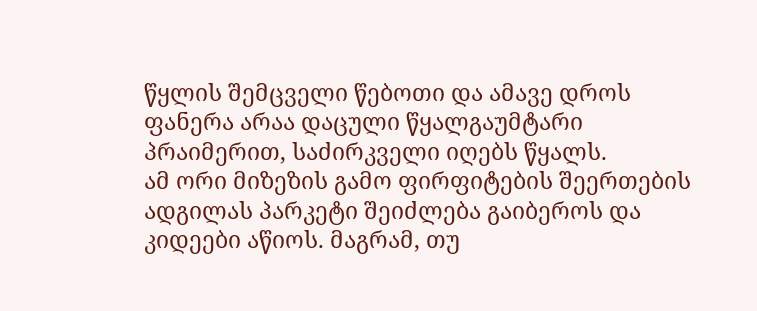წყლის შემცველი წებოთი და ამავე დროს ფანერა არაა დაცული წყალგაუმტარი პრაიმერით, საძირკველი იღებს წყალს.
ამ ორი მიზეზის გამო ფირფიტების შეერთების ადგილას პარკეტი შეიძლება გაიბეროს და კიდეები აწიოს. მაგრამ, თუ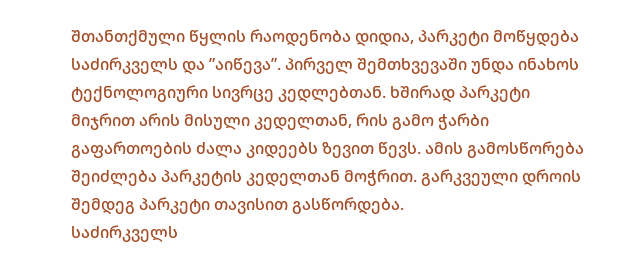შთანთქმული წყლის რაოდენობა დიდია, პარკეტი მოწყდება საძირკველს და ”აიწევა”. პირველ შემთხვევაში უნდა ინახოს ტექნოლოგიური სივრცე კედლებთან. ხშირად პარკეტი მიჯრით არის მისული კედელთან, რის გამო ჭარბი გაფართოების ძალა კიდეებს ზევით წევს. ამის გამოსწორება შეიძლება პარკეტის კედელთან მოჭრით. გარკვეული დროის შემდეგ პარკეტი თავისით გასწორდება.
საძირკველს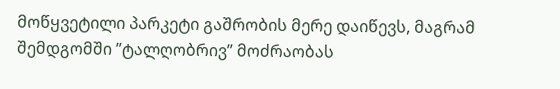მოწყვეტილი პარკეტი გაშრობის მერე დაიწევს, მაგრამ შემდგომში ”ტალღობრივ” მოძრაობას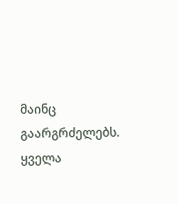მაინც გაარგრძელებს.
ყველა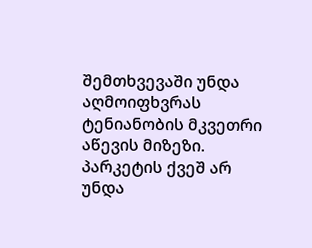შემთხვევაში უნდა აღმოიფხვრას ტენიანობის მკვეთრი აწევის მიზეზი.
პარკეტის ქვეშ არ უნდა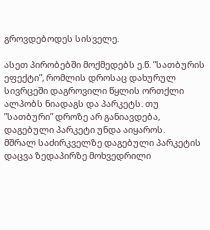გროვდებოდეს სისველე.

ასეთ პირობებში მოქმედებს ე.წ. ”სათბურის ეფექტი”, რომლის დროსაც დახურულ სივრცეში დაგროვილი წყლის ორთქლი ალპობს ნიადაგს და პარკეტს. თუ ”სათბური” დროზე არ განიავდება, დაგებული პარკეტი უნდა აიყაროს.
მშრალ საძირკველზე დაგებული პარკეტის დაცვა ზედაპირზე მოხვედრილი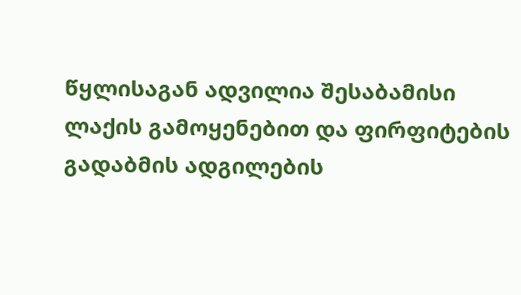წყლისაგან ადვილია შესაბამისი ლაქის გამოყენებით და ფირფიტების გადაბმის ადგილების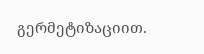გერმეტიზაციით.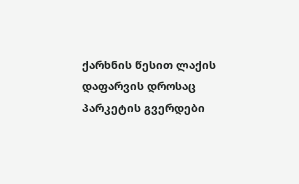ქარხნის წესით ლაქის დაფარვის დროსაც პარკეტის გვერდები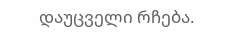დაუცველი რჩება.